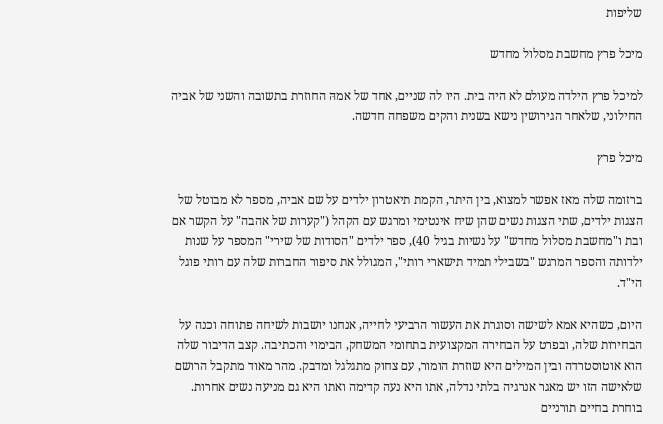שליפות

מיכל פרץ מחשבת מסלול מחדש

למיכל פרץ הילדה מעולם לא היה בית. היו לה שניים, אחד של אמהּ החוזרת בתשובה והשני של אביה החילוני, שלאחר הגירושין נישא בשנית והקים משפחה חדשה.

מיכל פרץ

ברזומה שלה מאז אפשר למצוא, בין היתר, הקמת תיאטרון ילדים על שם אביה, מספר לא מבוטל של הצגות ילדים, שתי הצגות נשים שהן שיח אינטימי ומרגש עם הקהל ("קערות של אהבה" על הקשר אם ובת ו"מחשבת מסלול מחדש" על נשיות בגיל 40), ספר ילדים "הסודות של שירי" המספר על שנות ילדותה והספר המרגש "בשבילי תמיד תישארי רותי", המגולל את סיפור החברות שלה עם רותי פוגל הי"ד.

היום, כשהיא אמא לשישה וסוגרת את העשור הרביעי לחייה, אנחנו יושבות לשיחה פתוחה וכנה על הבחירות שלה, ובפרט על הבחירה המקצועית בתחומי המשחק, הבימוי והכתיבה. קצב הדיבור שלה הוא אוטוסטרדה ובין המילים היא שוזרת הומור, עם צחוק מתגלגל ומדבק. מהר מאוד מתקבל הרושם שלאישה הזו יש מאגר אנרגיה בלתי נדלה, אתו היא נעה קדימה ואתו היא גם מניעה נשים אחרות.
בוחרת בחיים תורניים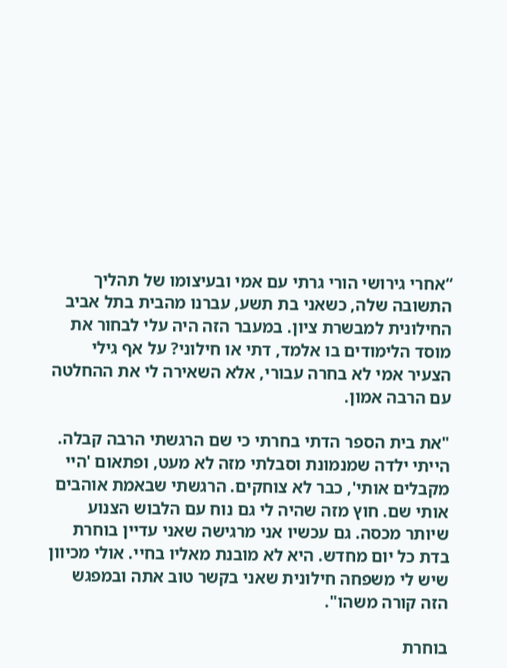“אחרי גירושי הורי גרתי עם אמי ובעיצומו של תהליך התשובה שלה, כשאני בת תשע, עברנו מהבית בתל אביב החילונית למבשרת ציון. במעבר הזה היה עלי לבחור את מוסד הלימודים בו אלמד, דתי או חילוני? על אף גילי הצעיר אמי לא בחרה עבורי, אלא השאירה לי את ההחלטה עם הרבה אמון.

"את בית הספר הדתי בחרתי כי שם הרגשתי הרבה קבלה. הייתי ילדה שמנמונת וסבלתי מזה לא מעט, ופתאום 'היי מקבלים אותי', כבר לא צוחקים. הרגשתי שבאמת אוהבים אותי שם. חוץ מזה שהיה לי גם נוח עם הלבוש הצנוע שיותר מכסה. גם עכשיו אני מרגישה שאני עדיין בוחרת בדת כל יום מחדש. היא לא מובנת מאליו בחיי. אולי מכיוון שיש לי משפחה חילונית שאני בקשר טוב אתה ובמפגש הזה קורה משהו".

בוחרת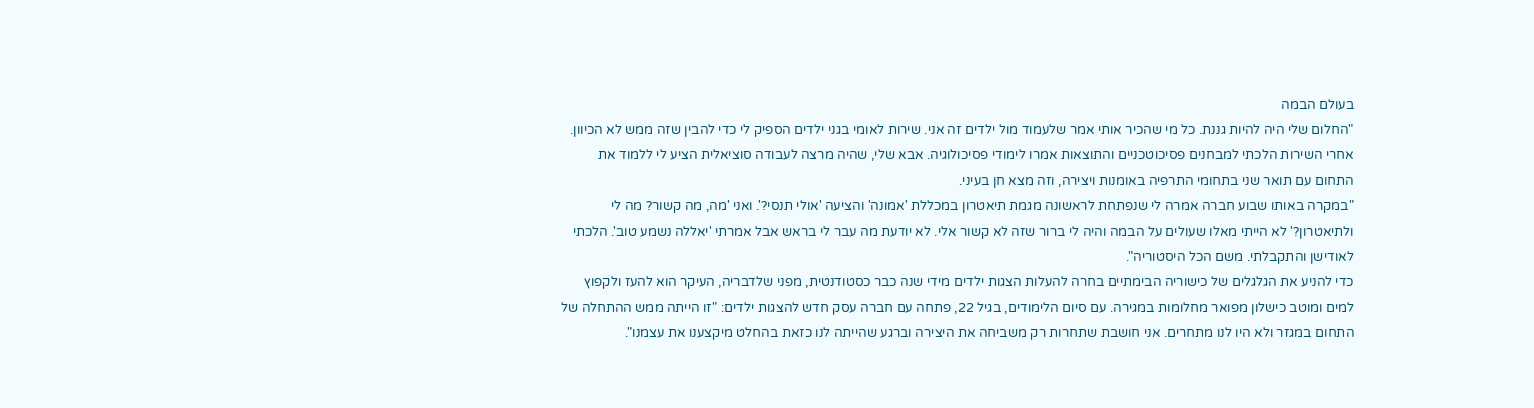בעולם הבמה
"החלום שלי היה להיות גננת. כל מי שהכיר אותי אמר שלעמוד מול ילדים זה אני. שירות לאומי בגני ילדים הספיק לי כדי להבין שזה ממש לא הכיוון. אחרי השירות הלכתי למבחנים פסיכוטכניים והתוצאות אמרו לימודי פסיכולוגיה. אבא שלי, שהיה מרצה לעבודה סוציאלית הציע לי ללמוד את התחום עם תואר שני בתחומי התרפיה באומנות ויצירה, וזה מצא חן בעיני.
"במקרה באותו שבוע חברה אמרה לי שנפתחת לראשונה מגמת תיאטרון במכללת 'אמונה' והציעה 'אולי תנסי?'. ואני 'מה, מה קשור? מה לי ולתיאטרון?' לא הייתי מאלו שעולים על הבמה והיה לי ברור שזה לא קשור אלי. לא יודעת מה עבר לי בראש אבל אמרתי 'יאללה נשמע טוב'. הלכתי לאודישן והתקבלתי. משם הכל היסטוריה".
כדי להניע את הגלגלים של כישוריה הבימתיים בחרה להעלות הצגות ילדים מידי שנה כבר כסטודנטית, מפני שלדבריה, העיקר הוא להעז ולקפוץ למים ומוטב כישלון מפואר מחלומות במגירה. עם סיום הלימודים, בגיל 22, פתחה עם חברה עסק חדש להצגות ילדים: "זו הייתה ממש ההתחלה של התחום במגזר ולא היו לנו מתחרים. אני חושבת שתחרות רק משביחה את היצירה וברגע שהייתה לנו כזאת בהחלט מיקצענו את עצמנו".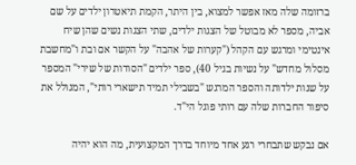ברזומה שלה מאז אפשר למצוא, בין היתר, הקמת תיאטרון ילדים על שם אביה, מספר לא מבוטל של הצגות ילדים, שתי הצגות נשים שהן שיח אינטימי ומרגש עם הקהל ("קערות של אהבה" על הקשר אם ובת ו"מחשבת מסלול מחדש" על נשיות בגיל 40), ספר ילדים "הסודות של שירי" המספר על שנות ילדותה והספר המרגש "בשבילי תמיד תישארי רותי", המגולל את סיפור החברות שלה עם רותי פוגל הי"ד.

אם נבקש שתבחרי רגע אחד מיוחד בדרך המקצועית, מה הוא יהיה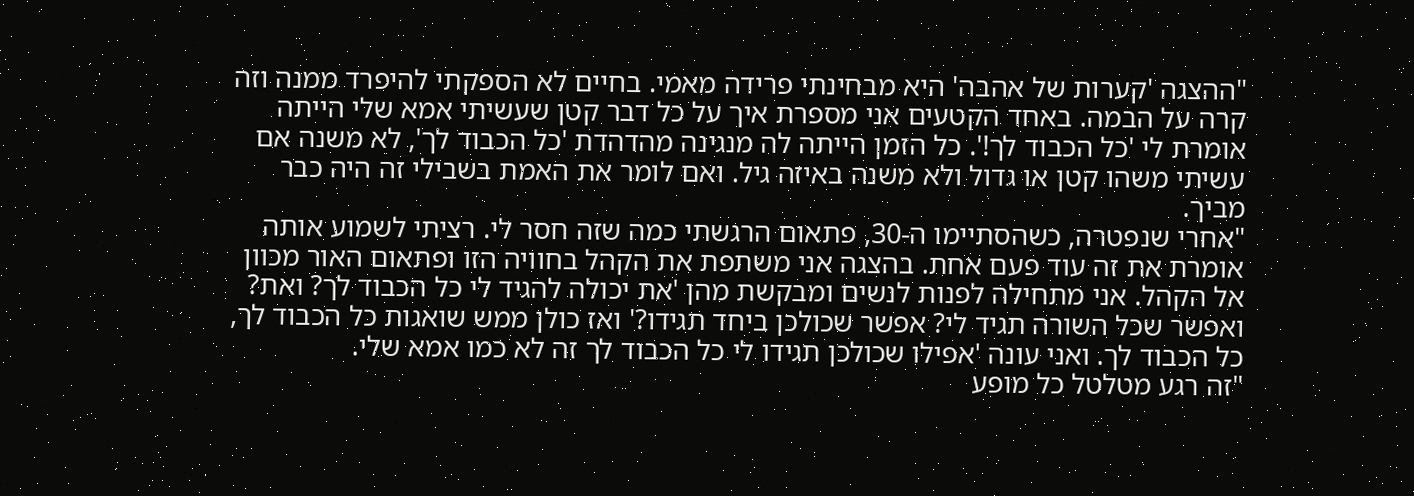"ההצגה 'קערות של אהבה' היא מבחינתי פרידה מאמי. בחיים לא הספקתי להיפרד ממנה וזה קרה על הבמה. באחד הקטעים אני מספרת איך על כל דבר קטן שעשיתי אמא שלי הייתה אומרת לי 'כל הכבוד לך!'. כל הזמן הייתה לה מנגינה מהדהדת 'כל הכבוד לך', לא משנה אם עשיתי משהו קטן או גדול ולא משנה באיזה גיל. ואם לומר את האמת בשבילי זה היה כבר מביך.
"אחרי שנפטרה, כשהסתיימו ה-30, פתאום הרגשתי כמה שזה חסר לי. רציתי לשמוע אותה אומרת את זה עוד פעם אחת. בהצגה אני משתפת את הקהל בחוויה הזו ופתאום האור מכוון אל הקהל. אני מתחילה לפנות לנשים ומבקשת מהן 'את יכולה להגיד לי כל הכבוד לך? ואת? ואפשר שכל השורה תגיד לי? אפשר שכולכן ביחד תגידו?' ואז כולן ממש שואגות כל הכבוד לך, כל הכבוד לך. ואני עונה 'אפילו שכולכן תגידו לי כל הכבוד לך זה לא כמו אמא שלי.
"זה רגע מטלטל כל מופע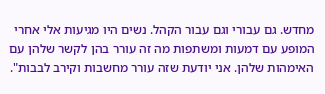מחדש. גם עבורי וגם עבור הקהל. נשים היו מגיעות אלי אחרי המופע עם דמעות ומשתפות מה זה עורר בהן לקשר שלהן עם האימהות שלהן. אני יודעת שזה עורר מחשבות וקירב לבבות".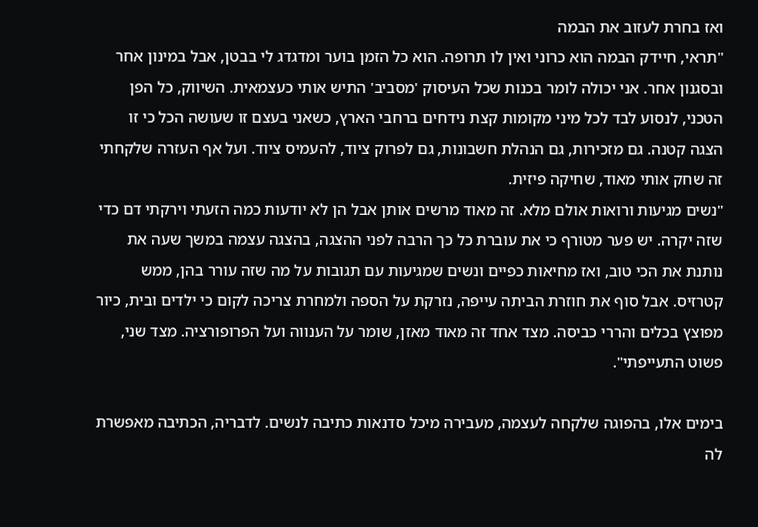ואז בחרת לעזוב את הבמה
"תראי, חיידק הבמה הוא כרוני ואין לו תרופה. הוא כל הזמן בוער ומדגדג לי בבטן, אבל במינון אחר ובסגנון אחר. אני יכולה לומר בכנות שכל העיסוק 'מסביב' התיש אותי כעצמאית. השיווק, כל הפן הטכני, לנסוע לבד לכל מיני מקומות קצת נידחים ברחבי הארץ, כשאני בעצם זו שעושה הכל כי זו הצגה קטנה. גם מזכירות, גם הנהלת חשבונות, גם לפרוק ציוד, להעמיס ציוד. ועל אף העזרה שלקחתי זה שחק אותי מאוד, שחיקה פיזית.
"נשים מגיעות ורואות אולם מלא. זה מאוד מרשים אותן אבל הן לא יודעות כמה הזעתי וירקתי דם כדי שזה יקרה. יש פער מטורף כי את עוברת כל כך הרבה לפני ההצגה, בהצגה עצמה במשך שעה את נותנת את הכי טוב, ואז מחיאות כפיים ונשים שמגיעות עם תגובות על מה שזה עורר בהן, ממש קטרזיס. אבל סוף את חוזרת הביתה עייפה, נזרקת על הספה ולמחרת צריכה לקום כי ילדים ובית, כיור מפוצץ בכלים והררי כביסה. מצד אחד זה מאוד מאזן, שומר על הענווה ועל הפרופורציה. מצד שני, פשוט התעייפתי".

בימים אלו, בהפוגה שלקחה לעצמה, מעבירה מיכל סדנאות כתיבה לנשים. לדבריה, הכתיבה מאפשרת לה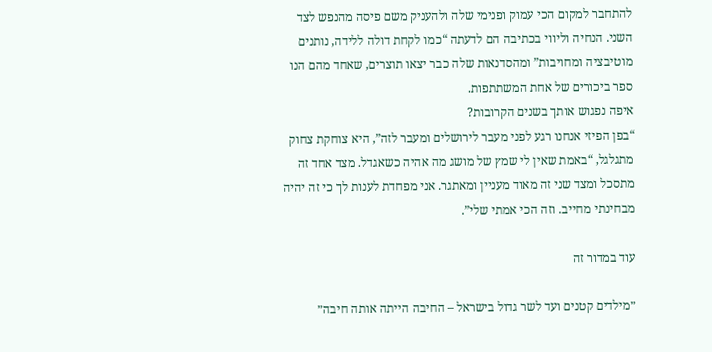להתחבר למקום הכי עמוק ופנימי שלה ולהעניק משם פיסה מהנפש לצד השני. הנחיה וליווי בכתיבה הם לדעתה “כמו לקחת דולה ללידה, נותנים מוטיבציה ומחויבות” ומהסדנאות שלה כבר יצאו תוצרים, שאחד מהם הנו ספר ביכורים של אחת המשתתפות.
איפה נפגוש אותך בשנים הקרובות?
“בפן הפיזי אנחנו רגע לפני מעבר לירושלים ומעבר לזה”, היא צוחקת צחוק מתגלגל, “באמת שאין לי שמץ של מושג מה אהיה כשאגדל. מצד אחד זה מתסכל ומצד שני זה מאוד מעניין ומאתגר. אני מפחדת לענות לך כי זה יהיה מבחינתי מחייב. וזה הכי אמתי שלי”.

עוד במדור זה

״מילדים קטנים ועד לשר גדול בישראל – החיבה הייתה אותה חיבה״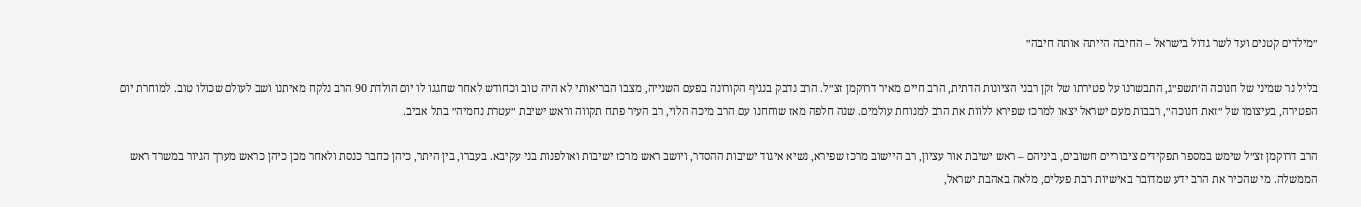״מילדים קטנים ועד לשר גדול בישראל – החיבה הייתה אותה חיבה״

בליל נר שמיני של חנוכה ה׳תשפ״ג, התבשרנו על פטירתו של זקן רבני הציונות הדתית, הרב חיים מאיר דרוקמן זצ״ל. הרב נדבק בנגיף הקורונה בפעם השנייה, מצבו הבריאותי לא היה טוב וכחודש לאחר שחגגו לו יום הולדת 90 הרב נלקח מאיתנו ושב לעולם שכולו טוב. למוחרת יום הפטירה, בעיצומו של ״זאת חנוכה״, רבבות מעם ישראל יצאו למרכז שפירא ללוות את הרב למנוחת עולמים. שנה חלפה מאז שוחחנו עם הרב מיכה הלוי, רב העיר פתח תקווה וראש ישיבת ״עטרת נחמיה״ בתל אביב.

הרב דרוקמן זצ״ל שימש במספר תפקידים ציבוריים חשובים, ביניהם – ראש ישיבת אור עציון, רב היישוב מרכז שפירא, נשיא איגוד ישיבות ההסדר, ויושב ראש מרכז ישיבות ואולפנות בני עקיבא. בעברו, בין היתר, כיהן כחבר כנסת ולאחר מכן כיהן כראש מערך הגיור במשרד ראש הממשלה. מי שהכיר את הרב ידע שמדובר באישיות רבת פעלים, מלאה באהבת ישראל,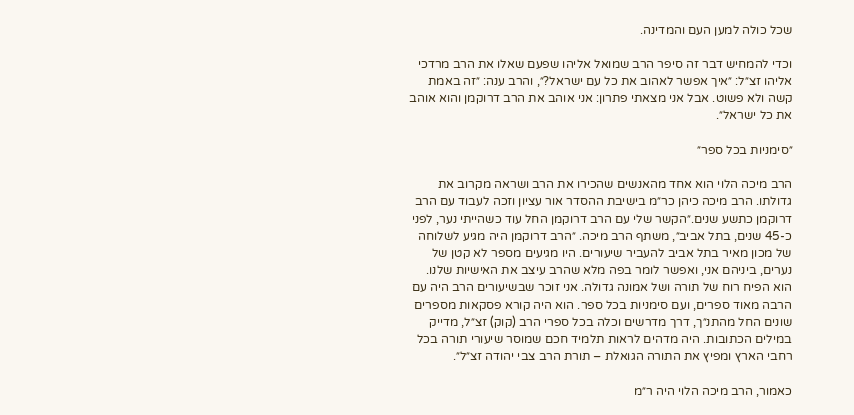שכל כולה למען העם והמדינה.

וכדי להמחיש דבר זה סיפר הרב שמואל אליהו שפעם שאלו את הרב מרדכי אליהו זצ״ל: ״איך אפשר לאהוב את כל עם ישראל?״, והרב ענה: ״זה באמת קשה ולא פשוט. אבל אני מצאתי פתרון: אני אוהב את הרב דרוקמן והוא אוהב את כל ישראל״.

״סימניות בכל ספר״

הרב מיכה הלוי הוא אחד מהאנשים שהכירו את הרב ושראה מקרוב את גדולתו. הרב מיכה כיהן כר״מ בישיבת ההסדר אור עציון וזכה לעבוד עם הרב דרוקמן כתשע שנים.״הקשר שלי עם הרב דרוקמן החל עוד כשהייתי נער, לפני כ-45 שנים, בתל אביב״, משתף הרב מיכה. ״הרב דרוקמן היה מגיע לשלוחה של מכון מאיר בתל אביב להעביר שיעורים. היו מגיעים מספר לא קטן של נערים, ביניהם אני, ואפשר לומר בפה מלא שהרב עיצב את האישיות שלנו. הוא הפיח רוח של תורה ושל אמונה גדולה. אני זוכר שבשיעורים הרב היה עם הרבה מאוד ספרים, ועם סימניות בכל ספר. הוא היה קורא פסקאות מספרים שונים החל מהתנ״ך, דרך מדרשים וכלה בכל ספרי הרב (קוק) זצ״ל, מדייק במילים הכתובות. היה מדהים לראות תלמיד חכם שמוסר שיעורי תורה בכל רחבי הארץ ומפיץ את התורה הגואלת – תורת הרב צבי יהודה זצ״ל״.

כאמור, הרב מיכה הלוי היה ר״מ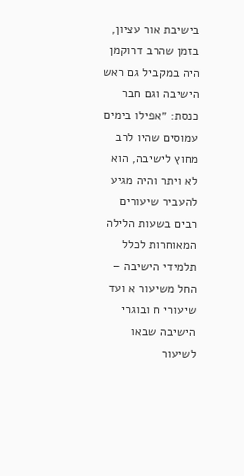בישיבת אור עציון, בזמן שהרב דרוקמן היה במקביל גם ראש הישיבה וגם חבר כנסת: ״אפילו בימים עמוסים שהיו לרב מחוץ לישיבה, הוא לא ויתר והיה מגיע להעביר שיעורים רבים בשעות הלילה המאוחרות לכלל תלמידי הישיבה – החל משיעור א ועד שיעורי ח ובוגרי הישיבה שבאו לשיעור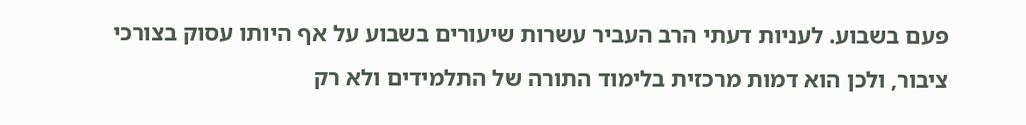פעם בשבוע. לעניות דעתי הרב העביר עשרות שיעורים בשבוע על אף היותו עסוק בצורכי ציבור, ולכן הוא דמות מרכזית בלימוד התורה של התלמידים ולא רק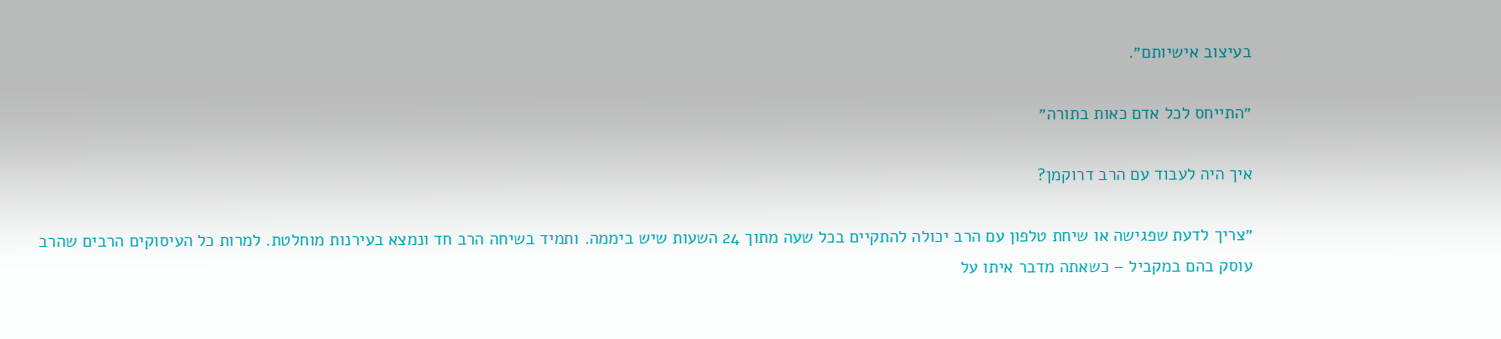בעיצוב אישיותם״.

״התייחס לכל אדם כאות בתורה״

איך היה לעבוד עם הרב דרוקמן?

״צריך לדעת שפגישה או שיחת טלפון עם הרב יכולה להתקיים בכל שעה מתוך 24 השעות שיש ביממה. ותמיד בשיחה הרב חד ונמצא בעירנות מוחלטת. למרות כל העיסוקים הרבים שהרב עוסק בהם במקביל – כשאתה מדבר איתו על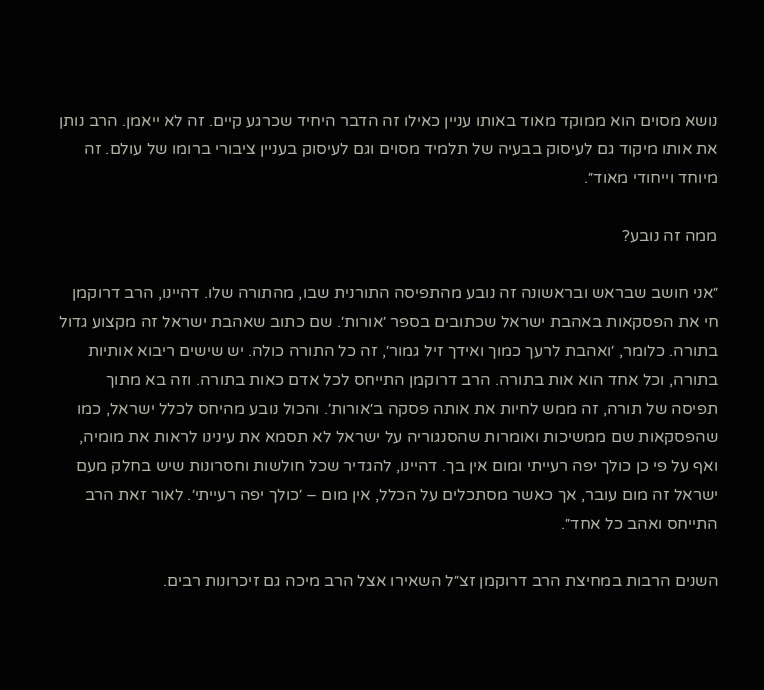נושא מסוים הוא ממוקד מאוד באותו עניין כאילו זה הדבר היחיד שכרגע קיים. זה לא ייאמן. הרב נותן את אותו מיקוד גם לעיסוק בבעיה של תלמיד מסוים וגם לעיסוק בעניין ציבורי ברומו של עולם. זה מיוחד וייחודי מאוד״.

ממה זה נובע?

״אני חושב שבראש ובראשונה זה נובע מהתפיסה התורנית שבו, מהתורה שלו. דהיינו, הרב דרוקמן חי את הפסקאות באהבת ישראל שכתובים בספר ׳אורות׳. שם כתוב שאהבת ישראל זה מקצוע גדול בתורה. כלומר, ׳ואהבת לרעך כמוך ואידך זיל גמור׳, זה כל התורה כולה. יש שישים ריבוא אותיות בתורה, וכל אחד הוא אות בתורה. הרב דרוקמן התייחס לכל אדם כאות בתורה. וזה בא מתוך תפיסה של תורה, זה ממש לחיות את אותה פסקה ב׳אורות׳. והכול נובע מהיחס לכלל ישראל, כמו שהפסקאות שם ממשיכות ואומרות שהסנגוריה על ישראל לא תסמא את עינינו לראות את מומיה, ואף על פי כן כולך יפה רעייתי ומום אין בך. דהיינו, להגדיר שכל חולשות וחסרונות שיש בחלק מעם ישראל זה מום עובר, אך כאשר מסתכלים על הכלל, אין מום – ׳כולך יפה רעייתי׳. לאור זאת הרב התייחס ואהב כל אחד״.

השנים הרבות במחיצת הרב דרוקמן זצ״ל השאירו אצל הרב מיכה גם זיכרונות רבים.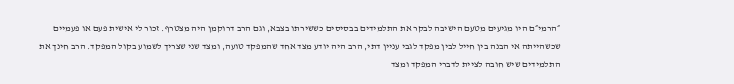״הרמי״ם היו מגיעים מטעם הישיבה לבקר את התלמידים בבסיסים כששירתו בצבא, וגם הרב דרוקמן היה מצטרף. זכור לי אישית פעם או פעמיים שכשהייתה אי הבנה בין חייל לבין מפקד לגבי עניין דתי, הרב היה יודע מצד אחד שהמפקד טועה, ומצד שני שצריך לשמוע בקול המפקד. הרב חינך את התלמידים שיש חובה לציית לדברי המפקד ומצד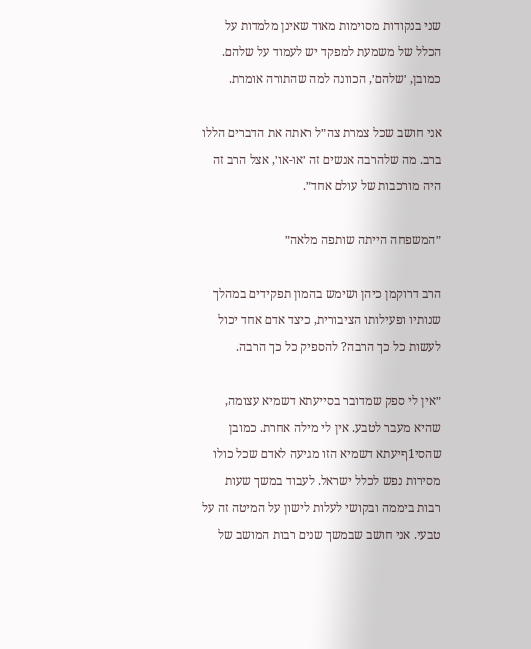שני בנקודות מסוימות מאוד שאינן מלמדות על הכלל של משמעת למפקד יש לעמוד על שלהם. כמובן, ׳שלהם׳, הכוונה למה שהתורה אומרת.

אני חושב שכל צמרת צה״ל ראתה את הדברים הללו ברב. מה שלהרבה אנשים זה ׳או-או׳, אצל הרב זה היה מורכבות של עולם אחד״.

״המשפחה הייתה שותפה מלאה״

הרב דרוקמן כיהן ושימש בהמון תפקידים במהלך שנותיו ופעילותו הציבורית, כיצד אדם אחד יכול לעשות כל כך הרבה? להספיק כל כך הרבה.

״אין לי ספק שמדובר בסייעתא דשמיא עצומה, שהיא מעבר לטבע. אין לי מילה אחרת. כמובן שהסי1ףיעתא דשמיא הזו מגיעה לאדם שכל כולו מסירות נפש לכלל ישראל. לעבוד במשך שעות רבות ביממה ובקושי לעלות לישון על המיטה זה על טבעי. אני חושב שבמשך שנים רבות המושב של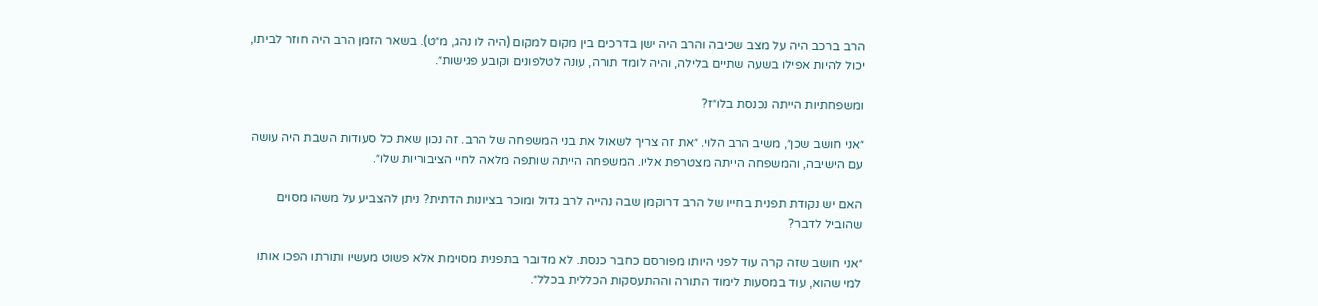הרב ברכב היה על מצב שכיבה והרב היה ישן בדרכים בין מקום למקום (היה לו נהג, מ״ט). בשאר הזמן הרב היה חוזר לביתו, יכול להיות אפילו בשעה שתיים בלילה, והיה לומד תורה, עונה לטלפונים וקובע פגישות״.

ומשפחתיות הייתה נכנסת בלו״ז?

״אני חושב שכן״, משיב הרב הלוי. ״את זה צריך לשאול את בני המשפחה של הרב. זה נכון שאת כל סעודות השבת היה עושה עם הישיבה, והמשפחה הייתה מצטרפת אליו. המשפחה הייתה שותפה מלאה לחיי הציבוריות שלו״.

האם יש נקודת תפנית בחייו של הרב דרוקמן שבה נהייה לרב גדול ומוכר בציונות הדתית? ניתן להצביע על משהו מסוים שהוביל לדבר?

״אני חושב שזה קרה עוד לפני היותו מפורסם כחבר כנסת. לא מדובר בתפנית מסוימת אלא פשוט מעשיו ותורתו הפכו אותו למי שהוא, עוד במסעות לימוד התורה וההתעסקות הכללית בכלל״.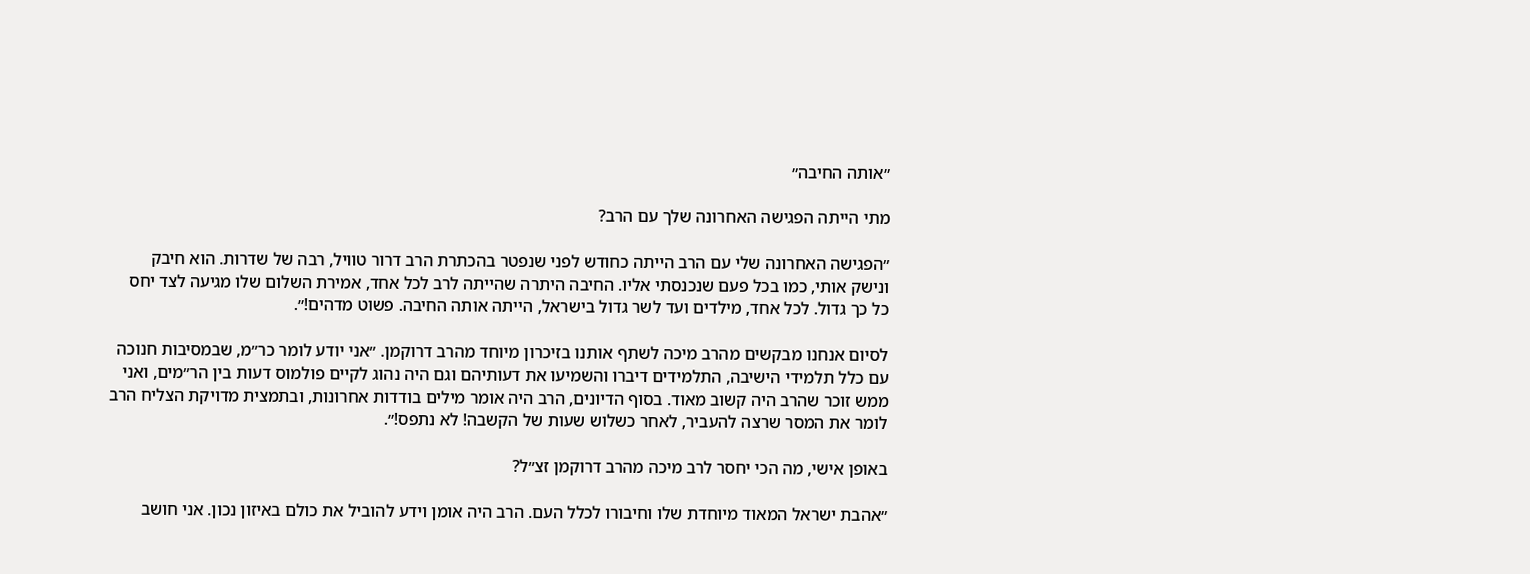״אותה החיבה״

מתי הייתה הפגישה האחרונה שלך עם הרב?

״הפגישה האחרונה שלי עם הרב הייתה כחודש לפני שנפטר בהכתרת הרב דרור טוויל, רבה של שדרות. הוא חיבק ונישק אותי, כמו בכל פעם שנכנסתי אליו. החיבה היתרה שהייתה לרב לכל אחד, אמירת השלום שלו מגיעה לצד יחס כל כך גדול. לכל אחד, מילדים ועד לשר גדול בישראל, הייתה אותה החיבה. פשוט מדהים!״.

לסיום אנחנו מבקשים מהרב מיכה לשתף אותנו בזיכרון מיוחד מהרב דרוקמן. ״אני יודע לומר כר״מ, שבמסיבות חנוכה עם כלל תלמידי הישיבה, התלמידים דיברו והשמיעו את דעותיהם וגם היה נהוג לקיים פולמוס דעות בין הר״מים, ואני ממש זוכר שהרב היה קשוב מאוד. בסוף הדיונים, הרב היה אומר מילים בודדות אחרונות, ובתמצית מדויקת הצליח הרב לומר את המסר שרצה להעביר, לאחר כשלוש שעות של הקשבה! לא נתפס!״.

באופן אישי, מה הכי יחסר לרב מיכה מהרב דרוקמן זצ״ל?

״אהבת ישראל המאוד מיוחדת שלו וחיבורו לכלל העם. הרב היה אומן וידע להוביל את כולם באיזון נכון. אני חושב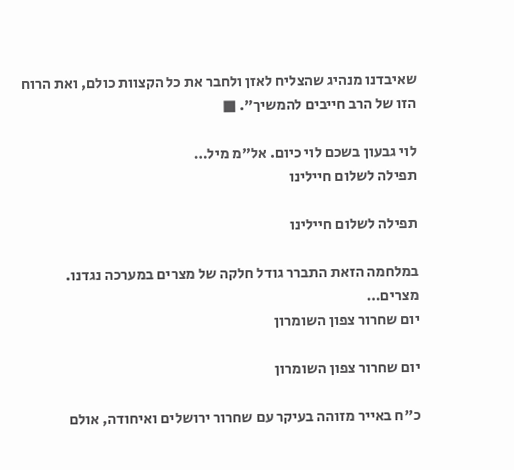שאיבדנו מנהיג שהצליח לאזן ולחבר את כל הקצוות כולם, ואת הרוח הזו של הרב חייבים להמשיך״. ■

לוי גבעון בשכם לוי כיום. אל"מ מיל…
תפילה לשלום חיילינו

תפילה לשלום חיילינו

במלחמה הזאת התברר גודל חלקה של מצרים במערכה נגדנו. מצרים…
יום שחרור צפון השומרון

יום שחרור צפון השומרון

כ"ח באייר מזוהה בעיקר עם שחרור ירושלים ואיחודה, אולם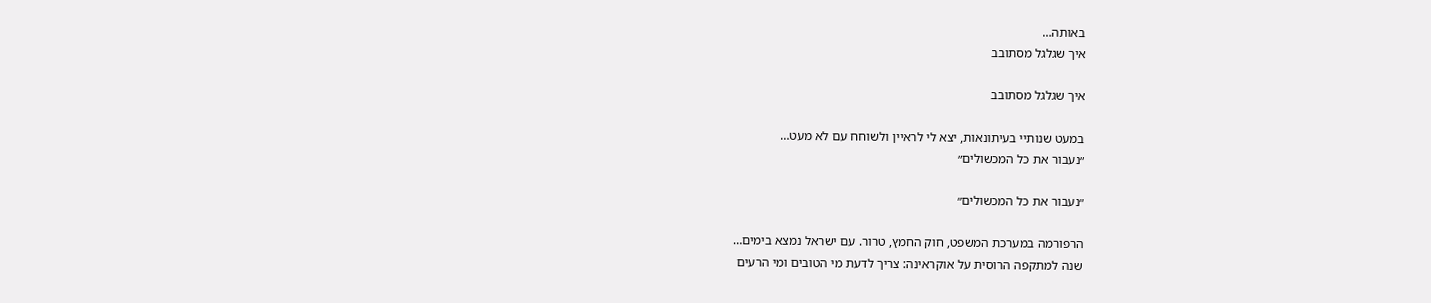באותה…
איך שגלגל מסתובב

איך שגלגל מסתובב

במעט שנותיי בעיתונאות, יצא לי לראיין ולשוחח עם לא מעט…
״נעבור את כל המכשולים״

״נעבור את כל המכשולים״

הרפורמה במערכת המשפט, חוק החמץ, טרור. עם ישראל נמצא בימים…
שנה למתקפה הרוסית על אוקראינה: צריך לדעת מי הטובים ומי הרעים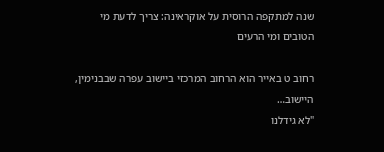שנה למתקפה הרוסית על אוקראינה: צריך לדעת מי הטובים ומי הרעים

רחוב ט באייר הוא הרחוב המרכזי ביישוב עפרה שבבנימין, היישוב…
"לא גידלנו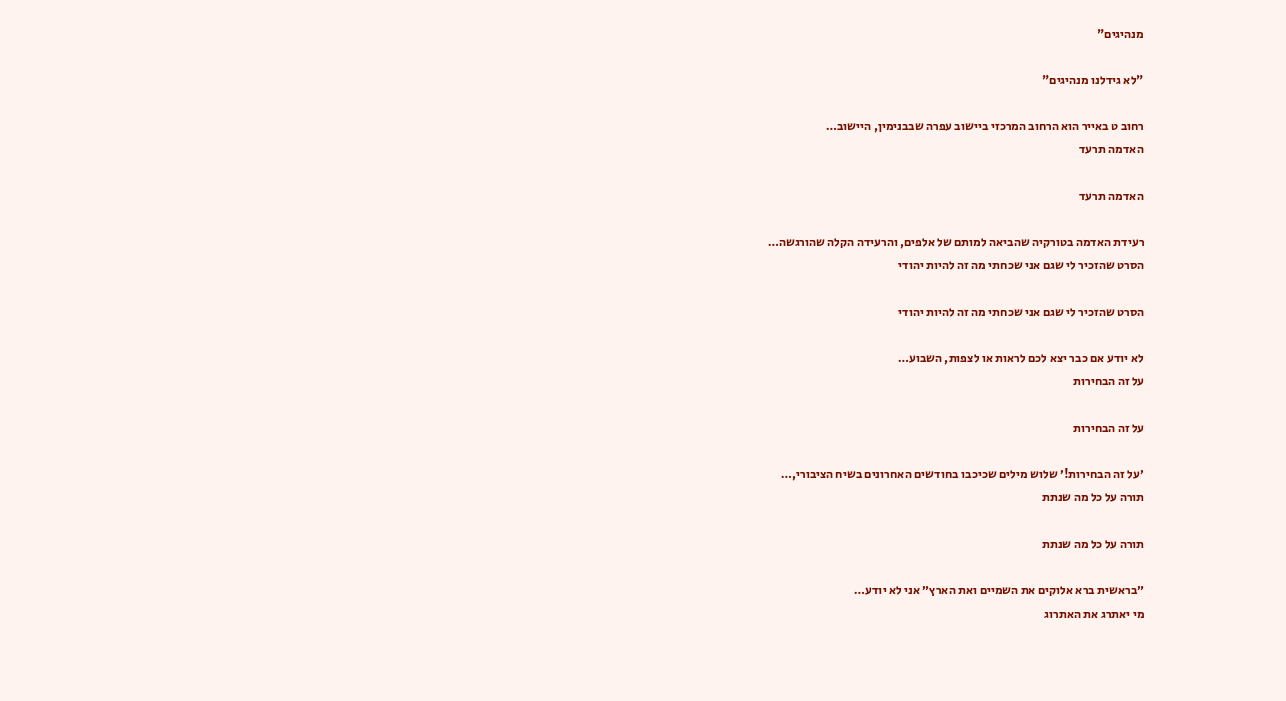מנהיגים"

"לא גידלנו מנהיגים"

רחוב ט באייר הוא הרחוב המרכזי ביישוב עפרה שבבנימין, היישוב…
האדמה תרעד

האדמה תרעד

רעידת האדמה בטורקיה שהביאה למותם של אלפים, והרעידה הקלה שהורגשה…
הסרט שהזכיר לי שגם אני שכחתי מה זה להיות יהודי

הסרט שהזכיר לי שגם אני שכחתי מה זה להיות יהודי

לא יודע אם כבר יצא לכם לראות או לצפות, השבוע…
על זה הבחירות

על זה הבחירות

׳על זה הבחירות!׳ שלוש מילים שכיכבו בחודשים האחרונים בשיח הציבורי,…
תורה על כל מה שנתת

תורה על כל מה שנתת

״בראשית ברא אלוקים את השמיים ואת הארץ״ אני לא יודע…
מי יאתרג את האתרוג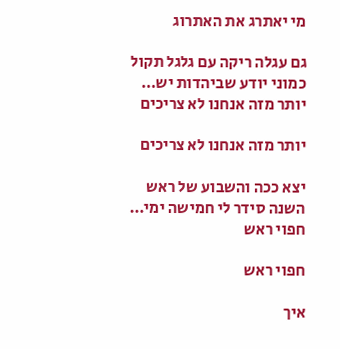מי יאתרג את האתרוג

גם עגלה ריקה עם גלגל תקול כמוני יודע שביהדות יש…
יותר מזה אנחנו לא צריכים

יותר מזה אנחנו לא צריכים

יצא ככה והשבוע של ראש השנה סידר לי חמישה ימי…
חפוי ראש

חפוי ראש

איך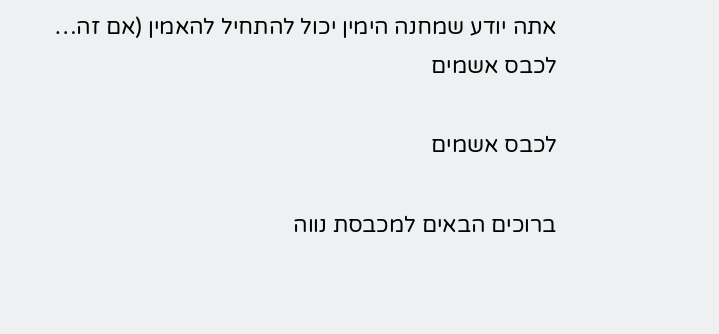אתה יודע שמחנה הימין יכול להתחיל להאמין (אם זה…
לכבס אשמים

לכבס אשמים

ברוכים הבאים למכבסת נווה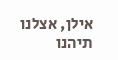אילן, אצלנו תיהנו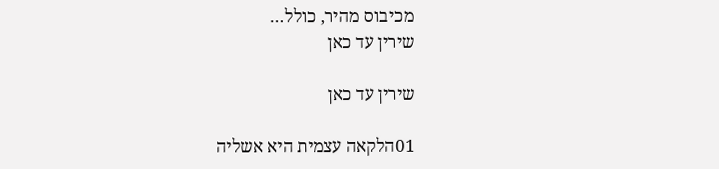מכיבוס מהיר, כולל…
שירין עד כאן

שירין עד כאן

01הלקאה עצמית היא אשליה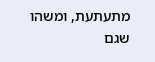מתעתעת, ומשהו שגם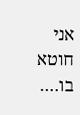אני חוטא בו.…